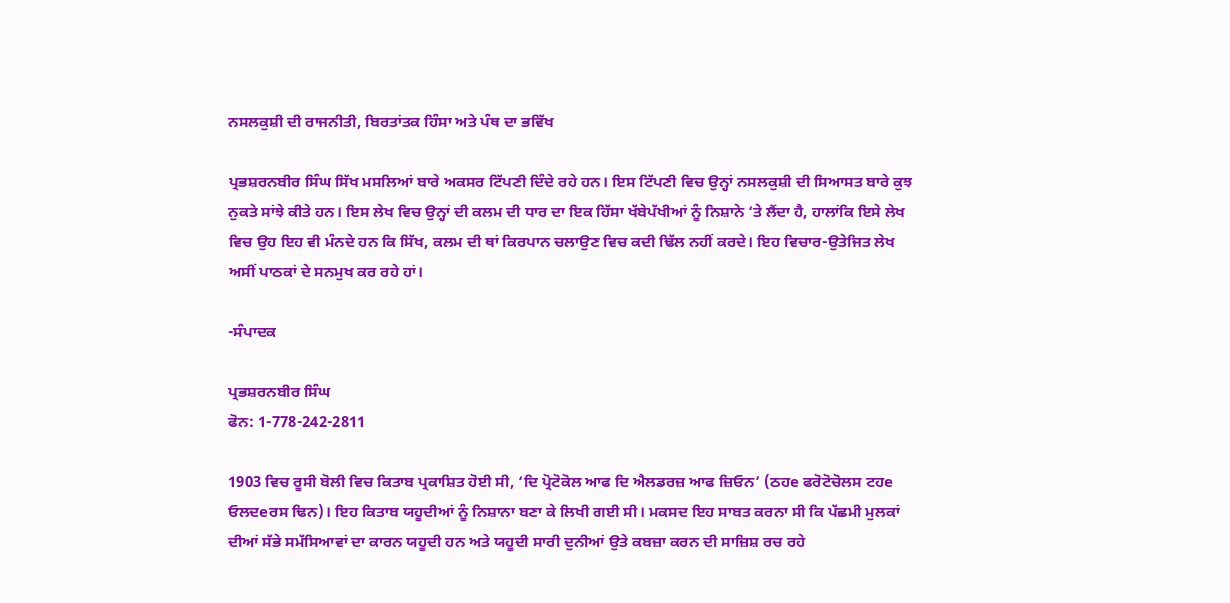ਨਸਲਕੁਸ਼ੀ ਦੀ ਰਾਜਨੀਤੀ, ਬਿਰਤਾਂਤਕ ਹਿੰਸਾ ਅਤੇ ਪੰਥ ਦਾ ਭਵਿੱਖ

ਪ੍ਰਭਸ਼ਰਨਬੀਰ ਸਿੰਘ ਸਿੱਖ ਮਸਲਿਆਂ ਬਾਰੇ ਅਕਸਰ ਟਿੱਪਣੀ ਦਿੰਦੇ ਰਹੇ ਹਨ। ਇਸ ਟਿੱਪਣੀ ਵਿਚ ਉਨ੍ਹਾਂ ਨਸਲਕੁਸ਼ੀ ਦੀ ਸਿਆਸਤ ਬਾਰੇ ਕੁਝ ਨੁਕਤੇ ਸਾਂਝੇ ਕੀਤੇ ਹਨ। ਇਸ ਲੇਖ ਵਿਚ ਉਨ੍ਹਾਂ ਦੀ ਕਲਮ ਦੀ ਧਾਰ ਦਾ ਇਕ ਹਿੱਸਾ ਖੱਬੇਪੱਖੀਆਂ ਨੂੰ ਨਿਸ਼ਾਨੇ ‘ਤੇ ਲੈਂਦਾ ਹੈ, ਹਾਲਾਂਕਿ ਇਸੇ ਲੇਖ ਵਿਚ ਉਹ ਇਹ ਵੀ ਮੰਨਦੇ ਹਨ ਕਿ ਸਿੱਖ, ਕਲਮ ਦੀ ਥਾਂ ਕਿਰਪਾਨ ਚਲਾਉਣ ਵਿਚ ਕਦੀ ਢਿੱਲ ਨਹੀਂ ਕਰਦੇ। ਇਹ ਵਿਚਾਰ-ਉਤੇਜਿਤ ਲੇਖ ਅਸੀਂ ਪਾਠਕਾਂ ਦੇ ਸਨਮੁਖ ਕਰ ਰਹੇ ਹਾਂ।

-ਸੰਪਾਦਕ

ਪ੍ਰਭਸ਼ਰਨਬੀਰ ਸਿੰਘ
ਫੋਨ: 1-778-242-2811

1903 ਵਿਚ ਰੂਸੀ ਬੋਲੀ ਵਿਚ ਕਿਤਾਬ ਪ੍ਰਕਾਸ਼ਿਤ ਹੋਈ ਸੀ, ‘ਦਿ ਪ੍ਰੋਟੋਕੋਲ ਆਫ ਦਿ ਐਲਡਰਜ਼ ਆਫ ਜ਼ਿਓਨ’ (ਠਹe ਫਰੋਟੋਚੋਲਸ ਟਹe ਓਲਦeਰਸ ਢਿਨ)। ਇਹ ਕਿਤਾਬ ਯਹੂਦੀਆਂ ਨੂੰ ਨਿਸ਼ਾਨਾ ਬਣਾ ਕੇ ਲਿਖੀ ਗਈ ਸੀ। ਮਕਸਦ ਇਹ ਸਾਬਤ ਕਰਨਾ ਸੀ ਕਿ ਪੱਛਮੀ ਮੁਲਕਾਂ ਦੀਆਂ ਸੱਭੇ ਸਮੱਸਿਆਵਾਂ ਦਾ ਕਾਰਨ ਯਹੂਦੀ ਹਨ ਅਤੇ ਯਹੂਦੀ ਸਾਰੀ ਦੁਨੀਆਂ ਉਤੇ ਕਬਜ਼ਾ ਕਰਨ ਦੀ ਸਾਜ਼ਿਸ਼ ਰਚ ਰਹੇ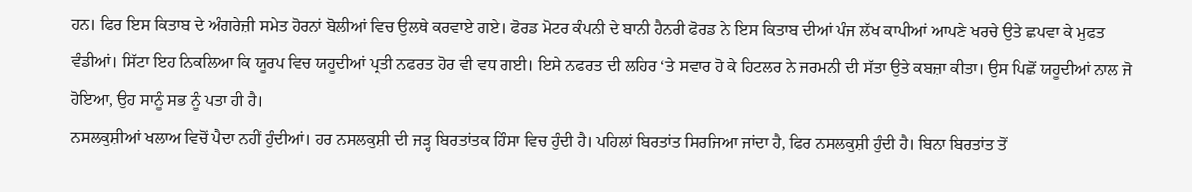ਹਨ। ਫਿਰ ਇਸ ਕਿਤਾਬ ਦੇ ਅੰਗਰੇਜ਼ੀ ਸਮੇਤ ਹੋਰਨਾਂ ਬੋਲੀਆਂ ਵਿਚ ਉਲਥੇ ਕਰਵਾਏ ਗਏ। ਫੋਰਡ ਮੋਟਰ ਕੰਪਨੀ ਦੇ ਬਾਨੀ ਹੈਨਰੀ ਫੋਰਡ ਨੇ ਇਸ ਕਿਤਾਬ ਦੀਆਂ ਪੰਜ ਲੱਖ ਕਾਪੀਆਂ ਆਪਣੇ ਖਰਚੇ ਉਤੇ ਛਪਵਾ ਕੇ ਮੁਫਤ ਵੰਡੀਆਂ। ਸਿੱਟਾ ਇਹ ਨਿਕਲਿਆ ਕਿ ਯੂਰਪ ਵਿਚ ਯਹੂਦੀਆਂ ਪ੍ਰਤੀ ਨਫਰਤ ਹੋਰ ਵੀ ਵਧ ਗਈ। ਇਸੇ ਨਫਰਤ ਦੀ ਲਹਿਰ ‘ਤੇ ਸਵਾਰ ਹੋ ਕੇ ਹਿਟਲਰ ਨੇ ਜਰਮਨੀ ਦੀ ਸੱਤਾ ਉਤੇ ਕਬਜ਼ਾ ਕੀਤਾ। ਉਸ ਪਿਛੋਂ ਯਹੂਦੀਆਂ ਨਾਲ ਜੋ ਹੋਇਆ, ਉਹ ਸਾਨੂੰ ਸਭ ਨੂੰ ਪਤਾ ਹੀ ਹੈ।
ਨਸਲਕੁਸ਼ੀਆਂ ਖਲਾਅ ਵਿਚੋਂ ਪੈਦਾ ਨਹੀਂ ਹੁੰਦੀਆਂ। ਹਰ ਨਸਲਕੁਸ਼ੀ ਦੀ ਜੜ੍ਹ ਬਿਰਤਾਂਤਕ ਹਿੰਸਾ ਵਿਚ ਹੁੰਦੀ ਹੈ। ਪਹਿਲਾਂ ਬਿਰਤਾਂਤ ਸਿਰਜਿਆ ਜਾਂਦਾ ਹੈ, ਫਿਰ ਨਸਲਕੁਸ਼ੀ ਹੁੰਦੀ ਹੈ। ਬਿਨਾ ਬਿਰਤਾਂਤ ਤੋਂ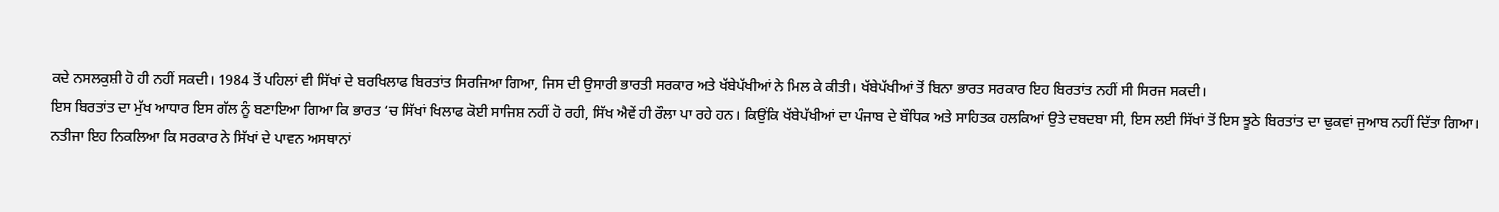ਕਦੇ ਨਸਲਕੁਸ਼ੀ ਹੋ ਹੀ ਨਹੀਂ ਸਕਦੀ। 1984 ਤੋਂ ਪਹਿਲਾਂ ਵੀ ਸਿੱਖਾਂ ਦੇ ਬਰਖਿਲਾਫ ਬਿਰਤਾਂਤ ਸਿਰਜਿਆ ਗਿਆ, ਜਿਸ ਦੀ ਉਸਾਰੀ ਭਾਰਤੀ ਸਰਕਾਰ ਅਤੇ ਖੱਬੇਪੱਖੀਆਂ ਨੇ ਮਿਲ ਕੇ ਕੀਤੀ। ਖੱਬੇਪੱਖੀਆਂ ਤੋਂ ਬਿਨਾ ਭਾਰਤ ਸਰਕਾਰ ਇਹ ਬਿਰਤਾਂਤ ਨਹੀਂ ਸੀ ਸਿਰਜ ਸਕਦੀ।
ਇਸ ਬਿਰਤਾਂਤ ਦਾ ਮੁੱਖ ਆਧਾਰ ਇਸ ਗੱਲ ਨੂੰ ਬਣਾਇਆ ਗਿਆ ਕਿ ਭਾਰਤ ‘ਚ ਸਿੱਖਾਂ ਖਿਲਾਫ ਕੋਈ ਸਾਜਿਸ਼ ਨਹੀਂ ਹੋ ਰਹੀ, ਸਿੱਖ ਐਵੇਂ ਹੀ ਰੌਲਾ ਪਾ ਰਹੇ ਹਨ। ਕਿਉਂਕਿ ਖੱਬੇਪੱਖੀਆਂ ਦਾ ਪੰਜਾਬ ਦੇ ਬੌਧਿਕ ਅਤੇ ਸਾਹਿਤਕ ਹਲਕਿਆਂ ਉਤੇ ਦਬਦਬਾ ਸੀ, ਇਸ ਲਈ ਸਿੱਖਾਂ ਤੋਂ ਇਸ ਝੂਠੇ ਬਿਰਤਾਂਤ ਦਾ ਢੁਕਵਾਂ ਜੁਆਬ ਨਹੀਂ ਦਿੱਤਾ ਗਿਆ।
ਨਤੀਜਾ ਇਹ ਨਿਕਲਿਆ ਕਿ ਸਰਕਾਰ ਨੇ ਸਿੱਖਾਂ ਦੇ ਪਾਵਨ ਅਸਥਾਨਾਂ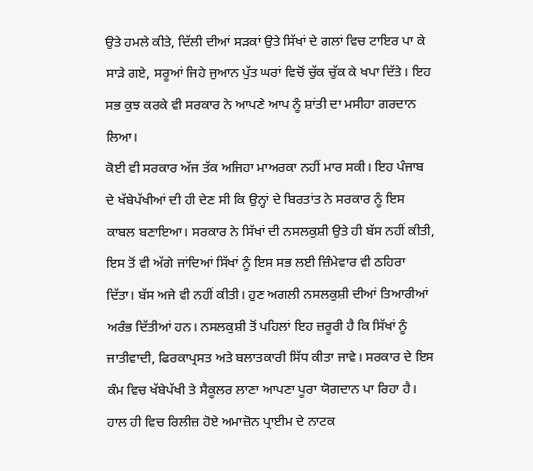ਉਤੇ ਹਮਲੇ ਕੀਤੇ, ਦਿੱਲੀ ਦੀਆਂ ਸੜਕਾਂ ਉਤੇ ਸਿੱਖਾਂ ਦੇ ਗਲਾਂ ਵਿਚ ਟਾਇਰ ਪਾ ਕੇ ਸਾੜੇ ਗਏ, ਸਰੂਆਂ ਜਿਹੇ ਜੁਆਨ ਪੁੱਤ ਘਰਾਂ ਵਿਚੋਂ ਚੁੱਕ ਚੁੱਕ ਕੇ ਖਪਾ ਦਿੱਤੇ। ਇਹ ਸਭ ਕੁਝ ਕਰਕੇ ਵੀ ਸਰਕਾਰ ਨੇ ਆਪਣੇ ਆਪ ਨੂੰ ਸ਼ਾਂਤੀ ਦਾ ਮਸੀਹਾ ਗਰਦਾਨ ਲਿਆ।
ਕੋਈ ਵੀ ਸਰਕਾਰ ਅੱਜ ਤੱਕ ਅਜਿਹਾ ਮਾਅਰਕਾ ਨਹੀਂ ਮਾਰ ਸਕੀ। ਇਹ ਪੰਜਾਬ ਦੇ ਖੱਬੇਪੱਖੀਆਂ ਦੀ ਹੀ ਦੇਣ ਸੀ ਕਿ ਉਨ੍ਹਾਂ ਦੇ ਬਿਰਤਾਂਤ ਨੇ ਸਰਕਾਰ ਨੂੰ ਇਸ ਕਾਬਲ ਬਣਾਇਆ। ਸਰਕਾਰ ਨੇ ਸਿੱਖਾਂ ਦੀ ਨਸਲਕੁਸ਼ੀ ਉਤੇ ਹੀ ਬੱਸ ਨਹੀਂ ਕੀਤੀ, ਇਸ ਤੋਂ ਵੀ ਅੱਗੇ ਜਾਂਦਿਆਂ ਸਿੱਖਾਂ ਨੂੰ ਇਸ ਸਭ ਲਈ ਜ਼ਿੰਮੇਵਾਰ ਵੀ ਠਹਿਰਾ ਦਿੱਤਾ। ਬੱਸ ਅਜੇ ਵੀ ਨਹੀਂ ਕੀਤੀ। ਹੁਣ ਅਗਲੀ ਨਸਲਕੁਸ਼ੀ ਦੀਆਂ ਤਿਆਰੀਆਂ ਅਰੰਭ ਦਿੱਤੀਆਂ ਹਨ। ਨਸਲਕੁਸ਼ੀ ਤੋਂ ਪਹਿਲਾਂ ਇਹ ਜ਼ਰੂਰੀ ਹੈ ਕਿ ਸਿੱਖਾਂ ਨੂੰ ਜਾਤੀਵਾਦੀ, ਫਿਰਕਾਪ੍ਰਸਤ ਅਤੇ ਬਲਾਤਕਾਰੀ ਸਿੱਧ ਕੀਤਾ ਜਾਵੇ। ਸਰਕਾਰ ਦੇ ਇਸ ਕੰਮ ਵਿਚ ਖੱਬੇਪੱਖੀ ਤੇ ਸੈਕੂਲਰ ਲਾਣਾ ਆਪਣਾ ਪੂਰਾ ਯੋਗਦਾਨ ਪਾ ਰਿਹਾ ਹੈ।
ਹਾਲ ਹੀ ਵਿਚ ਰਿਲੀਜ਼ ਹੋਏ ਅਮਾਜ਼ੋਨ ਪ੍ਰਾਈਮ ਦੇ ਨਾਟਕ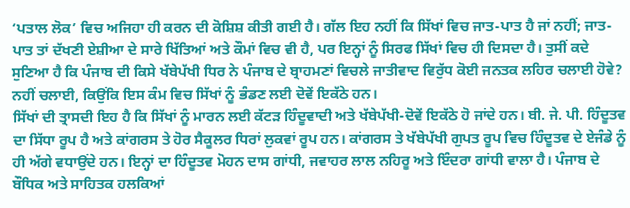‘ਪਤਾਲ ਲੋਕ’ ਵਿਚ ਅਜਿਹਾ ਹੀ ਕਰਨ ਦੀ ਕੋਸ਼ਿਸ਼ ਕੀਤੀ ਗਈ ਹੈ। ਗੱਲ ਇਹ ਨਹੀਂ ਕਿ ਸਿੱਖਾਂ ਵਿਚ ਜਾਤ-ਪਾਤ ਹੈ ਜਾਂ ਨਹੀਂ; ਜਾਤ-ਪਾਤ ਤਾਂ ਦੱਖਣੀ ਏਸ਼ੀਆ ਦੇ ਸਾਰੇ ਖਿੱਤਿਆਂ ਅਤੇ ਕੌਮਾਂ ਵਿਚ ਵੀ ਹੈ, ਪਰ ਇਨ੍ਹਾਂ ਨੂੰ ਸਿਰਫ ਸਿੱਖਾਂ ਵਿਚ ਹੀ ਦਿਸਦਾ ਹੈ। ਤੁਸੀਂ ਕਦੇ ਸੁਣਿਆ ਹੈ ਕਿ ਪੰਜਾਬ ਦੀ ਕਿਸੇ ਖੱਬੇਪੱਖੀ ਧਿਰ ਨੇ ਪੰਜਾਬ ਦੇ ਬ੍ਰਾਹਮਣਾਂ ਵਿਚਲੇ ਜਾਤੀਵਾਦ ਵਿਰੁੱਧ ਕੋਈ ਜਨਤਕ ਲਹਿਰ ਚਲਾਈ ਹੋਵੇ? ਨਹੀਂ ਚਲਾਈ, ਕਿਉਂਕਿ ਇਸ ਕੰਮ ਵਿਚ ਸਿੱਖਾਂ ਨੂੰ ਭੰਡਣ ਲਈ ਦੋਵੇਂ ਇਕੱਠੇ ਹਨ।
ਸਿੱਖਾਂ ਦੀ ਤ੍ਰਾਸਦੀ ਇਹ ਹੈ ਕਿ ਸਿੱਖਾਂ ਨੂੰ ਮਾਰਨ ਲਈ ਕੱਟੜ ਹਿੰਦੂਵਾਦੀ ਅਤੇ ਖੱਬੇਪੱਖੀ-ਦੋਵੇਂ ਇਕੱਠੇ ਹੋ ਜਾਂਦੇ ਹਨ। ਬੀ. ਜੇ. ਪੀ. ਹਿੰਦੂਤਵ ਦਾ ਸਿੱਧਾ ਰੂਪ ਹੈ ਅਤੇ ਕਾਂਗਰਸ ਤੇ ਹੋਰ ਸੈਕੂਲਰ ਧਿਰਾਂ ਲੁਕਵਾਂ ਰੂਪ ਹਨ। ਕਾਂਗਰਸ ਤੇ ਖੱਬੇਪੱਖੀ ਗੁਪਤ ਰੂਪ ਵਿਚ ਹਿੰਦੂਤਵ ਦੇ ਏਜੰਡੇ ਨੂੰ ਹੀ ਅੱਗੇ ਵਧਾਉਂਦੇ ਹਨ। ਇਨ੍ਹਾਂ ਦਾ ਹਿੰਦੂਤਵ ਮੋਹਨ ਦਾਸ ਗਾਂਧੀ, ਜਵਾਹਰ ਲਾਲ ਨਹਿਰੂ ਅਤੇ ਇੰਦਰਾ ਗਾਂਧੀ ਵਾਲਾ ਹੈ। ਪੰਜਾਬ ਦੇ ਬੌਧਿਕ ਅਤੇ ਸਾਹਿਤਕ ਹਲਕਿਆਂ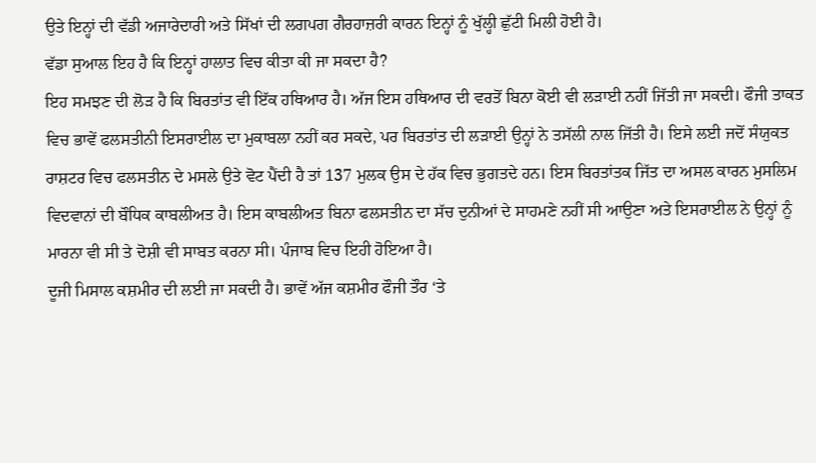ਉਤੇ ਇਨ੍ਹਾਂ ਦੀ ਵੱਡੀ ਅਜਾਰੇਦਾਰੀ ਅਤੇ ਸਿੱਖਾਂ ਦੀ ਲਗਪਗ ਗੈਰਹਾਜ਼ਰੀ ਕਾਰਨ ਇਨ੍ਹਾਂ ਨੂੰ ਖੁੱਲ੍ਹੀ ਛੁੱਟੀ ਮਿਲੀ ਹੋਈ ਹੈ।
ਵੱਡਾ ਸੁਆਲ ਇਹ ਹੈ ਕਿ ਇਨ੍ਹਾਂ ਹਾਲਾਤ ਵਿਚ ਕੀਤਾ ਕੀ ਜਾ ਸਕਦਾ ਹੈ?
ਇਹ ਸਮਝਣ ਦੀ ਲੋੜ ਹੈ ਕਿ ਬਿਰਤਾਂਤ ਵੀ ਇੱਕ ਹਥਿਆਰ ਹੈ। ਅੱਜ ਇਸ ਹਥਿਆਰ ਦੀ ਵਰਤੋਂ ਬਿਨਾ ਕੋਈ ਵੀ ਲੜਾਈ ਨਹੀਂ ਜਿੱਤੀ ਜਾ ਸਕਦੀ। ਫੌਜੀ ਤਾਕਤ ਵਿਚ ਭਾਵੇਂ ਫਲਸਤੀਨੀ ਇਸਰਾਈਲ ਦਾ ਮੁਕਾਬਲਾ ਨਹੀਂ ਕਰ ਸਕਦੇ, ਪਰ ਬਿਰਤਾਂਤ ਦੀ ਲੜਾਈ ਉਨ੍ਹਾਂ ਨੇ ਤਸੱਲੀ ਨਾਲ ਜਿੱਤੀ ਹੈ। ਇਸੇ ਲਈ ਜਦੋਂ ਸੰਯੁਕਤ ਰਾਸ਼ਟਰ ਵਿਚ ਫਲਸਤੀਨ ਦੇ ਮਸਲੇ ਉਤੇ ਵੋਟ ਪੈਂਦੀ ਹੈ ਤਾਂ 137 ਮੁਲਕ ਉਸ ਦੇ ਹੱਕ ਵਿਚ ਭੁਗਤਦੇ ਹਨ। ਇਸ ਬਿਰਤਾਂਤਕ ਜਿੱਤ ਦਾ ਅਸਲ ਕਾਰਨ ਮੁਸਲਿਮ ਵਿਦਵਾਨਾਂ ਦੀ ਬੌਧਿਕ ਕਾਬਲੀਅਤ ਹੈ। ਇਸ ਕਾਬਲੀਅਤ ਬਿਨਾ ਫਲਸਤੀਨ ਦਾ ਸੱਚ ਦੁਨੀਆਂ ਦੇ ਸਾਹਮਣੇ ਨਹੀਂ ਸੀ ਆਉਣਾ ਅਤੇ ਇਸਰਾਈਲ ਨੇ ਉਨ੍ਹਾਂ ਨੂੰ ਮਾਰਨਾ ਵੀ ਸੀ ਤੇ ਦੋਸ਼ੀ ਵੀ ਸਾਬਤ ਕਰਨਾ ਸੀ। ਪੰਜਾਬ ਵਿਚ ਇਹੀ ਹੋਇਆ ਹੈ।
ਦੂਜੀ ਮਿਸਾਲ ਕਸ਼ਮੀਰ ਦੀ ਲਈ ਜਾ ਸਕਦੀ ਹੈ। ਭਾਵੇਂ ਅੱਜ ਕਸ਼ਮੀਰ ਫੌਜੀ ਤੌਰ ‘ਤੇ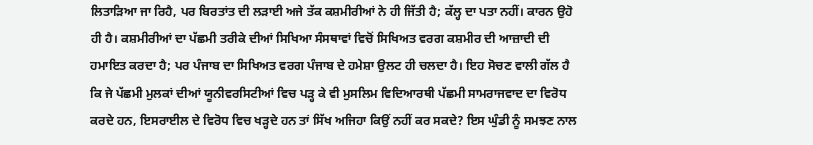ਲਿਤਾੜਿਆ ਜਾ ਰਿਹੈ, ਪਰ ਬਿਰਤਾਂਤ ਦੀ ਲੜਾਈ ਅਜੇ ਤੱਕ ਕਸ਼ਮੀਰੀਆਂ ਨੇ ਹੀ ਜਿੱਤੀ ਹੈ; ਕੱਲ੍ਹ ਦਾ ਪਤਾ ਨਹੀਂ। ਕਾਰਨ ਉਹੋ ਹੀ ਹੈ। ਕਸ਼ਮੀਰੀਆਂ ਦਾ ਪੱਛਮੀ ਤਰੀਕੇ ਦੀਆਂ ਸਿਖਿਆ ਸੰਸਥਾਵਾਂ ਵਿਚੋਂ ਸਿਖਿਅਤ ਵਰਗ ਕਸ਼ਮੀਰ ਦੀ ਆਜ਼ਾਦੀ ਦੀ ਹਮਾਇਤ ਕਰਦਾ ਹੈ; ਪਰ ਪੰਜਾਬ ਦਾ ਸਿਖਿਅਤ ਵਰਗ ਪੰਜਾਬ ਦੇ ਹਮੇਸ਼ਾ ਉਲਟ ਹੀ ਚਲਦਾ ਹੈ। ਇਹ ਸੋਚਣ ਵਾਲੀ ਗੱਲ ਹੈ ਕਿ ਜੇ ਪੱਛਮੀ ਮੁਲਕਾਂ ਦੀਆਂ ਯੂਨੀਵਰਸਿਟੀਆਂ ਵਿਚ ਪੜ੍ਹ ਕੇ ਵੀ ਮੁਸਲਿਮ ਵਿਦਿਆਰਥੀ ਪੱਛਮੀ ਸਾਮਰਾਜਵਾਦ ਦਾ ਵਿਰੋਧ ਕਰਦੇ ਹਨ, ਇਸਰਾਈਲ ਦੇ ਵਿਰੋਧ ਵਿਚ ਖੜ੍ਹਦੇ ਹਨ ਤਾਂ ਸਿੱਖ ਅਜਿਹਾ ਕਿਉਂ ਨਹੀਂ ਕਰ ਸਕਦੇ? ਇਸ ਘੁੰਡੀ ਨੂੰ ਸਮਝਣ ਨਾਲ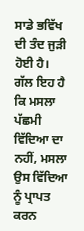ਸਾਡੇ ਭਵਿੱਖ ਦੀ ਤੰਦ ਜੁੜੀ ਹੋਈ ਹੈ।
ਗੱਲ ਇਹ ਹੈ ਕਿ ਮਸਲਾ ਪੱਛਮੀ ਵਿੱਦਿਆ ਦਾ ਨਹੀਂ, ਮਸਲਾ ਉਸ ਵਿੱਦਿਆ ਨੂੰ ਪ੍ਰਾਪਤ ਕਰਨ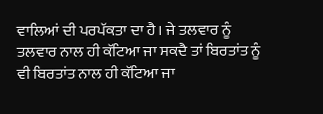ਵਾਲਿਆਂ ਦੀ ਪਰਪੱਕਤਾ ਦਾ ਹੈ। ਜੇ ਤਲਵਾਰ ਨੂੰ ਤਲਵਾਰ ਨਾਲ ਹੀ ਕੱਟਿਆ ਜਾ ਸਕਦੈ ਤਾਂ ਬਿਰਤਾਂਤ ਨੂੰ ਵੀ ਬਿਰਤਾਂਤ ਨਾਲ ਹੀ ਕੱਟਿਆ ਜਾ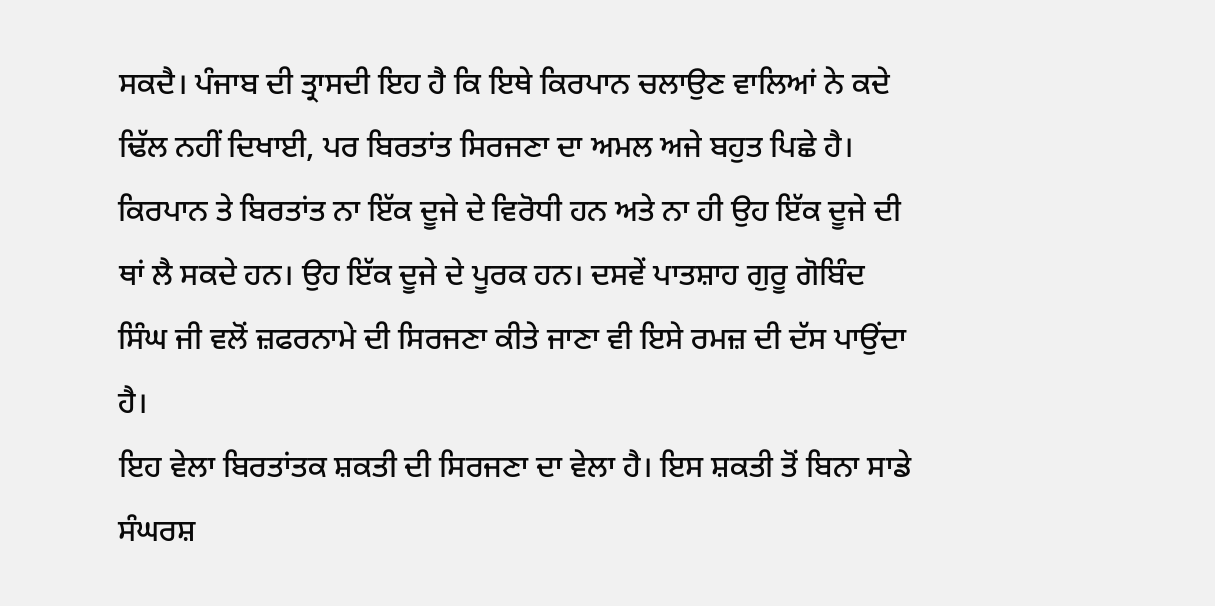ਸਕਦੈ। ਪੰਜਾਬ ਦੀ ਤ੍ਰਾਸਦੀ ਇਹ ਹੈ ਕਿ ਇਥੇ ਕਿਰਪਾਨ ਚਲਾਉਣ ਵਾਲਿਆਂ ਨੇ ਕਦੇ ਢਿੱਲ ਨਹੀਂ ਦਿਖਾਈ, ਪਰ ਬਿਰਤਾਂਤ ਸਿਰਜਣਾ ਦਾ ਅਮਲ ਅਜੇ ਬਹੁਤ ਪਿਛੇ ਹੈ। ਕਿਰਪਾਨ ਤੇ ਬਿਰਤਾਂਤ ਨਾ ਇੱਕ ਦੂਜੇ ਦੇ ਵਿਰੋਧੀ ਹਨ ਅਤੇ ਨਾ ਹੀ ਉਹ ਇੱਕ ਦੂਜੇ ਦੀ ਥਾਂ ਲੈ ਸਕਦੇ ਹਨ। ਉਹ ਇੱਕ ਦੂਜੇ ਦੇ ਪੂਰਕ ਹਨ। ਦਸਵੇਂ ਪਾਤਸ਼ਾਹ ਗੁਰੂ ਗੋਬਿੰਦ ਸਿੰਘ ਜੀ ਵਲੋਂ ਜ਼ਫਰਨਾਮੇ ਦੀ ਸਿਰਜਣਾ ਕੀਤੇ ਜਾਣਾ ਵੀ ਇਸੇ ਰਮਜ਼ ਦੀ ਦੱਸ ਪਾਉਂਦਾ ਹੈ।
ਇਹ ਵੇਲਾ ਬਿਰਤਾਂਤਕ ਸ਼ਕਤੀ ਦੀ ਸਿਰਜਣਾ ਦਾ ਵੇਲਾ ਹੈ। ਇਸ ਸ਼ਕਤੀ ਤੋਂ ਬਿਨਾ ਸਾਡੇ ਸੰਘਰਸ਼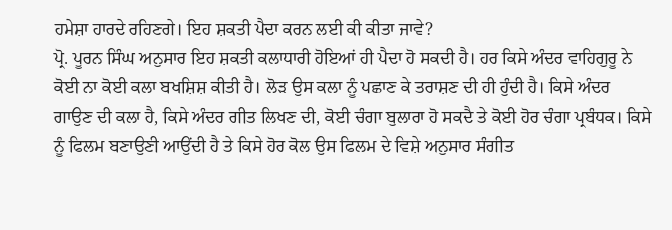ਹਮੇਸ਼ਾ ਹਾਰਦੇ ਰਹਿਣਗੇ। ਇਹ ਸ਼ਕਤੀ ਪੈਦਾ ਕਰਨ ਲਈ ਕੀ ਕੀਤਾ ਜਾਵੇ?
ਪ੍ਰੋ. ਪੂਰਨ ਸਿੰਘ ਅਨੁਸਾਰ ਇਹ ਸ਼ਕਤੀ ਕਲਾਧਾਰੀ ਹੋਇਆਂ ਹੀ ਪੈਦਾ ਹੋ ਸਕਦੀ ਹੈ। ਹਰ ਕਿਸੇ ਅੰਦਰ ਵਾਹਿਗੁਰੂ ਨੇ ਕੋਈ ਨਾ ਕੋਈ ਕਲਾ ਬਖਸ਼ਿਸ਼ ਕੀਤੀ ਹੈ। ਲੋੜ ਉਸ ਕਲਾ ਨੂੰ ਪਛਾਣ ਕੇ ਤਰਾਸ਼ਣ ਦੀ ਹੀ ਹੁੰਦੀ ਹੈ। ਕਿਸੇ ਅੰਦਰ ਗਾਉਣ ਦੀ ਕਲਾ ਹੈ, ਕਿਸੇ ਅੰਦਰ ਗੀਤ ਲਿਖਣ ਦੀ, ਕੋਈ ਚੰਗਾ ਬੁਲਾਰਾ ਹੋ ਸਕਦੈ ਤੇ ਕੋਈ ਹੋਰ ਚੰਗਾ ਪ੍ਰਬੰਧਕ। ਕਿਸੇ ਨੂੰ ਫਿਲਮ ਬਣਾਉਣੀ ਆਉਂਦੀ ਹੈ ਤੇ ਕਿਸੇ ਹੋਰ ਕੋਲ ਉਸ ਫਿਲਮ ਦੇ ਵਿਸ਼ੇ ਅਨੁਸਾਰ ਸੰਗੀਤ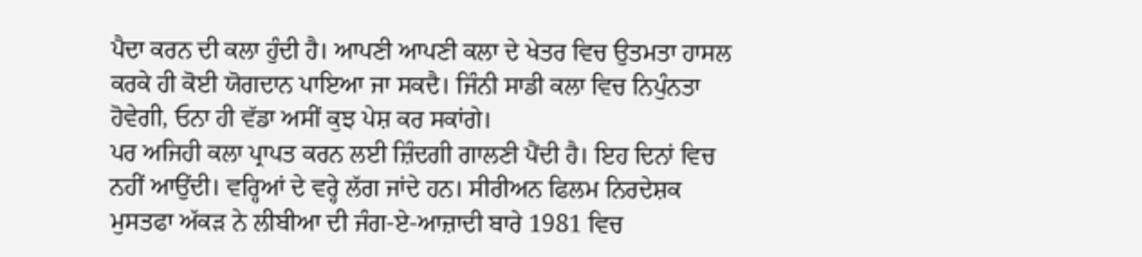ਪੈਦਾ ਕਰਨ ਦੀ ਕਲਾ ਹੁੰਦੀ ਹੈ। ਆਪਣੀ ਆਪਣੀ ਕਲਾ ਦੇ ਖੇਤਰ ਵਿਚ ਉਤਮਤਾ ਹਾਸਲ ਕਰਕੇ ਹੀ ਕੋਈ ਯੋਗਦਾਨ ਪਾਇਆ ਜਾ ਸਕਦੈ। ਜਿੰਨੀ ਸਾਡੀ ਕਲਾ ਵਿਚ ਨਿਪੁੰਨਤਾ ਹੋਵੇਗੀ, ਓਨਾ ਹੀ ਵੱਡਾ ਅਸੀਂ ਕੁਝ ਪੇਸ਼ ਕਰ ਸਕਾਂਗੇ।
ਪਰ ਅਜਿਹੀ ਕਲਾ ਪ੍ਰਾਪਤ ਕਰਨ ਲਈ ਜ਼ਿੰਦਗੀ ਗਾਲਣੀ ਪੈਂਦੀ ਹੈ। ਇਹ ਦਿਨਾਂ ਵਿਚ ਨਹੀਂ ਆਉਂਦੀ। ਵਰ੍ਹਿਆਂ ਦੇ ਵਰ੍ਹੇ ਲੱਗ ਜਾਂਦੇ ਹਨ। ਸੀਰੀਅਨ ਫਿਲਮ ਨਿਰਦੇਸ਼ਕ ਮੁਸਤਫਾ ਅੱਕੜ ਨੇ ਲੀਬੀਆ ਦੀ ਜੰਗ-ਏ-ਆਜ਼ਾਦੀ ਬਾਰੇ 1981 ਵਿਚ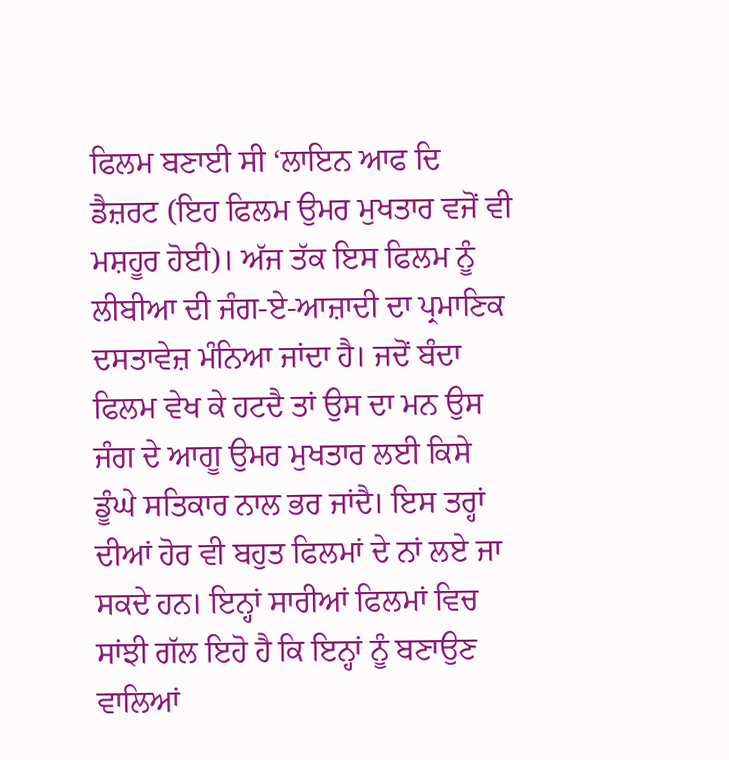ਫਿਲਮ ਬਣਾਈ ਸੀ ‘ਲਾਇਨ ਆਫ ਦਿ ਡੈਜ਼ਰਟ (ਇਹ ਫਿਲਮ ਉਮਰ ਮੁਖਤਾਰ ਵਜੋਂ ਵੀ ਮਸ਼ਹੂਰ ਹੋਈ)। ਅੱਜ ਤੱਕ ਇਸ ਫਿਲਮ ਨੂੰ ਲੀਬੀਆ ਦੀ ਜੰਗ-ਏ-ਆਜ਼ਾਦੀ ਦਾ ਪ੍ਰਮਾਣਿਕ ਦਸਤਾਵੇਜ਼ ਮੰਨਿਆ ਜਾਂਦਾ ਹੈ। ਜਦੋਂ ਬੰਦਾ ਫਿਲਮ ਵੇਖ ਕੇ ਹਟਦੈ ਤਾਂ ਉਸ ਦਾ ਮਨ ਉਸ ਜੰਗ ਦੇ ਆਗੂ ਉਮਰ ਮੁਖਤਾਰ ਲਈ ਕਿਸੇ ਡੂੰਘੇ ਸਤਿਕਾਰ ਨਾਲ ਭਰ ਜਾਂਦੈ। ਇਸ ਤਰ੍ਹਾਂ ਦੀਆਂ ਹੋਰ ਵੀ ਬਹੁਤ ਫਿਲਮਾਂ ਦੇ ਨਾਂ ਲਏ ਜਾ ਸਕਦੇ ਹਨ। ਇਨ੍ਹਾਂ ਸਾਰੀਆਂ ਫਿਲਮਾਂ ਵਿਚ ਸਾਂਝੀ ਗੱਲ ਇਹੋ ਹੈ ਕਿ ਇਨ੍ਹਾਂ ਨੂੰ ਬਣਾਉਣ ਵਾਲਿਆਂ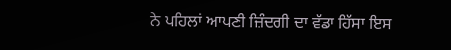ਨੇ ਪਹਿਲਾਂ ਆਪਣੀ ਜ਼ਿੰਦਗੀ ਦਾ ਵੱਡਾ ਹਿੱਸਾ ਇਸ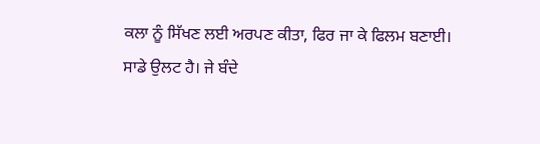ਕਲਾ ਨੂੰ ਸਿੱਖਣ ਲਈ ਅਰਪਣ ਕੀਤਾ, ਫਿਰ ਜਾ ਕੇ ਫਿਲਮ ਬਣਾਈ।
ਸਾਡੇ ਉਲਟ ਹੈ। ਜੇ ਬੰਦੇ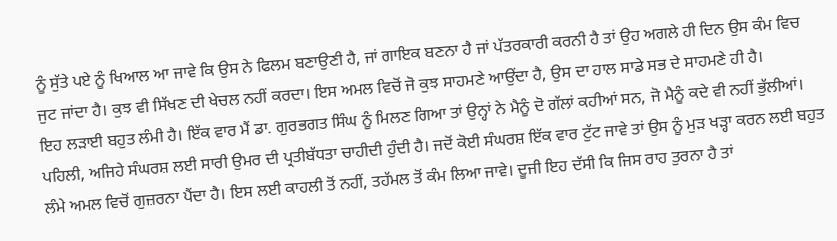ਨੂੰ ਸੁੱਤੇ ਪਏ ਨੂੰ ਖਿਆਲ ਆ ਜਾਵੇ ਕਿ ਉਸ ਨੇ ਫਿਲਮ ਬਣਾਉਣੀ ਹੈ, ਜਾਂ ਗਾਇਕ ਬਣਨਾ ਹੈ ਜਾਂ ਪੱਤਰਕਾਰੀ ਕਰਨੀ ਹੈ ਤਾਂ ਉਹ ਅਗਲੇ ਹੀ ਦਿਨ ਉਸ ਕੰਮ ਵਿਚ ਜੁਟ ਜਾਂਦਾ ਹੈ। ਕੁਝ ਵੀ ਸਿੱਖਣ ਦੀ ਖੇਚਲ ਨਹੀਂ ਕਰਦਾ। ਇਸ ਅਮਲ ਵਿਚੋਂ ਜੋ ਕੁਝ ਸਾਹਮਣੇ ਆਉਂਦਾ ਹੈ, ਉਸ ਦਾ ਹਾਲ ਸਾਡੇ ਸਭ ਦੇ ਸਾਹਮਣੇ ਹੀ ਹੈ।
ਇਹ ਲੜਾਈ ਬਹੁਤ ਲੰਮੀ ਹੈ। ਇੱਕ ਵਾਰ ਮੈਂ ਡਾ. ਗੁਰਭਗਤ ਸਿੰਘ ਨੂੰ ਮਿਲਣ ਗਿਆ ਤਾਂ ਉਨ੍ਹਾਂ ਨੇ ਮੈਨੂੰ ਦੋ ਗੱਲਾਂ ਕਹੀਆਂ ਸਨ, ਜੋ ਮੈਨੂੰ ਕਦੇ ਵੀ ਨਹੀਂ ਭੁੱਲੀਆਂ। ਪਹਿਲੀ, ਅਜਿਹੇ ਸੰਘਰਸ਼ ਲਈ ਸਾਰੀ ਉਮਰ ਦੀ ਪ੍ਰਤੀਬੱਧਤਾ ਚਾਹੀਦੀ ਹੁੰਦੀ ਹੈ। ਜਦੋਂ ਕੋਈ ਸੰਘਰਸ਼ ਇੱਕ ਵਾਰ ਟੁੱਟ ਜਾਵੇ ਤਾਂ ਉਸ ਨੂੰ ਮੁੜ ਖੜ੍ਹਾ ਕਰਨ ਲਈ ਬਹੁਤ ਲੰਮੇ ਅਮਲ ਵਿਚੋਂ ਗੁਜ਼ਰਨਾ ਪੈਂਦਾ ਹੈ। ਇਸ ਲਈ ਕਾਹਲੀ ਤੋਂ ਨਹੀਂ, ਤਹੱਮਲ ਤੋਂ ਕੰਮ ਲਿਆ ਜਾਵੇ। ਦੂਜੀ ਇਹ ਦੱਸੀ ਕਿ ਜਿਸ ਰਾਹ ਤੁਰਨਾ ਹੈ ਤਾਂ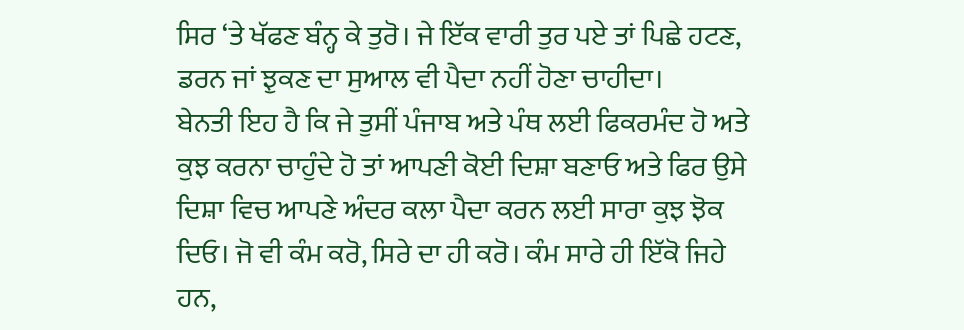ਸਿਰ ‘ਤੇ ਖੱਫਣ ਬੰਨ੍ਹ ਕੇ ਤੁਰੋ। ਜੇ ਇੱਕ ਵਾਰੀ ਤੁਰ ਪਏ ਤਾਂ ਪਿਛੇ ਹਟਣ, ਡਰਨ ਜਾਂ ਝੁਕਣ ਦਾ ਸੁਆਲ ਵੀ ਪੈਦਾ ਨਹੀਂ ਹੋਣਾ ਚਾਹੀਦਾ।
ਬੇਨਤੀ ਇਹ ਹੈ ਕਿ ਜੇ ਤੁਸੀਂ ਪੰਜਾਬ ਅਤੇ ਪੰਥ ਲਈ ਫਿਕਰਮੰਦ ਹੋ ਅਤੇ ਕੁਝ ਕਰਨਾ ਚਾਹੁੰਦੇ ਹੋ ਤਾਂ ਆਪਣੀ ਕੋਈ ਦਿਸ਼ਾ ਬਣਾਓ ਅਤੇ ਫਿਰ ਉਸੇ ਦਿਸ਼ਾ ਵਿਚ ਆਪਣੇ ਅੰਦਰ ਕਲਾ ਪੈਦਾ ਕਰਨ ਲਈ ਸਾਰਾ ਕੁਝ ਝੋਕ ਦਿਓ। ਜੋ ਵੀ ਕੰਮ ਕਰੋ, ਸਿਰੇ ਦਾ ਹੀ ਕਰੋ। ਕੰਮ ਸਾਰੇ ਹੀ ਇੱਕੋ ਜਿਹੇ ਹਨ,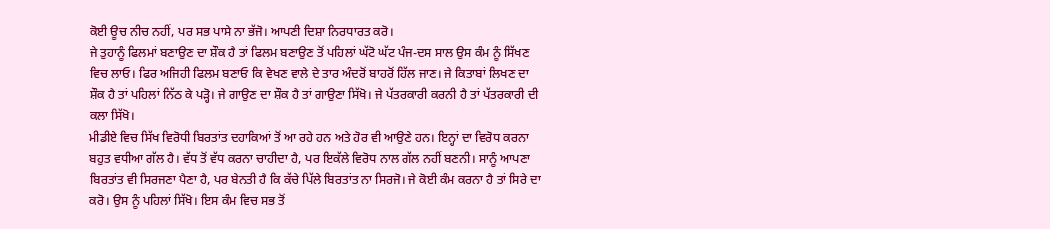ਕੋਈ ਊਚ ਨੀਚ ਨਹੀਂ, ਪਰ ਸਭ ਪਾਸੇ ਨਾ ਭੱਜੋ। ਆਪਣੀ ਦਿਸ਼ਾ ਨਿਰਧਾਰਤ ਕਰੋ।
ਜੇ ਤੁਹਾਨੂੰ ਫਿਲਮਾਂ ਬਣਾਉਣ ਦਾ ਸ਼ੌਕ ਹੈ ਤਾਂ ਫਿਲਮ ਬਣਾਉਣ ਤੋਂ ਪਹਿਲਾਂ ਘੱਟੋ ਘੱਟ ਪੰਜ-ਦਸ ਸਾਲ ਉਸ ਕੰਮ ਨੂੰ ਸਿੱਖਣ ਵਿਚ ਲਾਓ। ਫਿਰ ਅਜਿਹੀ ਫਿਲਮ ਬਣਾਓ ਕਿ ਵੇਖਣ ਵਾਲੇ ਦੇ ਤਾਰ ਅੰਦਰੋਂ ਬਾਹਰੋਂ ਹਿੱਲ ਜਾਣ। ਜੇ ਕਿਤਾਬਾਂ ਲਿਖਣ ਦਾ ਸ਼ੌਕ ਹੈ ਤਾਂ ਪਹਿਲਾਂ ਨਿੱਠ ਕੇ ਪੜ੍ਹੋ। ਜੇ ਗਾਉਣ ਦਾ ਸ਼ੌਕ ਹੈ ਤਾਂ ਗਾਉਣਾ ਸਿੱਖੋ। ਜੇ ਪੱਤਰਕਾਰੀ ਕਰਨੀ ਹੈ ਤਾਂ ਪੱਤਰਕਾਰੀ ਦੀ ਕਲਾ ਸਿੱਖੋ।
ਮੀਡੀਏ ਵਿਚ ਸਿੱਖ ਵਿਰੋਧੀ ਬਿਰਤਾਂਤ ਦਹਾਕਿਆਂ ਤੋਂ ਆ ਰਹੇ ਹਨ ਅਤੇ ਹੋਰ ਵੀ ਆਉਣੇ ਹਨ। ਇਨ੍ਹਾਂ ਦਾ ਵਿਰੋਧ ਕਰਨਾ ਬਹੁਤ ਵਧੀਆ ਗੱਲ ਹੈ। ਵੱਧ ਤੋਂ ਵੱਧ ਕਰਨਾ ਚਾਹੀਦਾ ਹੈ, ਪਰ ਇਕੱਲੇ ਵਿਰੋਧ ਨਾਲ ਗੱਲ ਨਹੀਂ ਬਣਨੀ। ਸਾਨੂੰ ਆਪਣਾ ਬਿਰਤਾਂਤ ਵੀ ਸਿਰਜਣਾ ਪੈਣਾ ਹੈ, ਪਰ ਬੇਨਤੀ ਹੈ ਕਿ ਕੱਚੇ ਪਿੱਲੇ ਬਿਰਤਾਂਤ ਨਾ ਸਿਰਜੋ। ਜੇ ਕੋਈ ਕੰਮ ਕਰਨਾ ਹੈ ਤਾਂ ਸਿਰੇ ਦਾ ਕਰੋ। ਉਸ ਨੂੰ ਪਹਿਲਾਂ ਸਿੱਖੋ। ਇਸ ਕੰਮ ਵਿਚ ਸਭ ਤੋਂ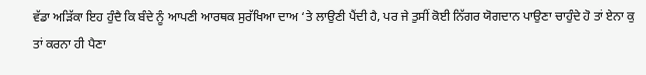ਵੱਡਾ ਅੜਿੱਕਾ ਇਹ ਹੁੰਦੈ ਕਿ ਬੰਦੇ ਨੂੰ ਆਪਣੀ ਆਰਥਕ ਸੁਰੱਖਿਆ ਦਾਅ ‘ਤੇ ਲਾਉਣੀ ਪੈਂਦੀ ਹੈ, ਪਰ ਜੇ ਤੁਸੀਂ ਕੋਈ ਨਿੱਗਰ ਯੋਗਦਾਨ ਪਾਉਣਾ ਚਾਹੁੰਦੇ ਹੋ ਤਾਂ ਏਨਾ ਕੁ ਤਾਂ ਕਰਨਾ ਹੀ ਪੈਣਾ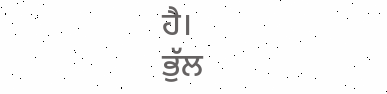ਹੈ।
ਭੁੱਲ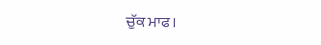ਚੁੱਕ ਮਾਫ।